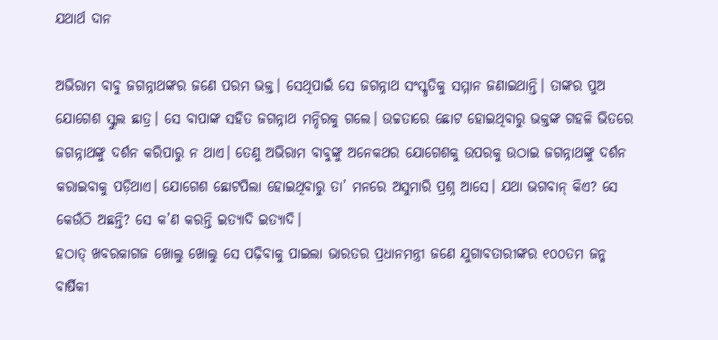ଯଥାର୍ଥ ଦାନ

ଅଭିରାମ ବାବୁ ଜଗନ୍ନାଥଙ୍କର ଜଣେ ପରମ ଭକ୍ତ। ସେଥିପାଇଁ ସେ ଜଗନ୍ନାଥ ସଂସ୍କୃତିକୁ ସମ୍ମାନ ଜଣାଇଥାନ୍ତି। ତାଙ୍କର ପୁଅ ଯୋଗେଶ ସ୍କୁଲ ଛାତ୍ର। ସେ ବାପାଙ୍କ ସହିତ ଜଗନ୍ନାଥ ମନ୍ଦିରକୁ ଗଲେ। ଉଚ୍ଚତାରେ ଛୋଟ ହୋଇଥିବାରୁ ଭକ୍ତଙ୍କ ଗହଳି ଭିତରେ ଜଗନ୍ନାଥଙ୍କୁ ଦର୍ଶନ କରିପାରୁ ନ ଥାଏ। ତେଣୁ ଅଭିରାମ ବାବୁଙ୍କୁ ଅନେକଥର ଯୋଗେଶକୁ ଉପରକୁ ଉଠାଇ ଜଗନ୍ନାଥଙ୍କୁ ଦର୍ଶନ କରାଇବାକୁ ପଡ଼ିଥାଏ। ଯୋଗେଶ ଛୋଟପିଲା ହୋଇଥିବାରୁ ତା’ ମନରେ ଅସୁମାରି ପ୍ରଶ୍ନ ଆସେ। ଯଥା ଭଗବାନ୍‌ କିଏ? ସେ କେଉଁଠି ଅଛନ୍ତି? ସେ କ’ଣ କରନ୍ତି ଇତ୍ୟାଦି ଇତ୍ୟାଦି।
ହଠାତ୍‌ ଖବରକାଗଜ ଖୋଲୁ ଖୋଲୁ ସେ ପଢ଼ିବାକୁ ପାଇଲା ଭାରତର ପ୍ରଧାନମନ୍ତ୍ରୀ ଜଣେ ଯୁଗାବତାରୀଙ୍କର ୧୦୦ତମ ଜନ୍ମ ବାର୍ଷିକୀ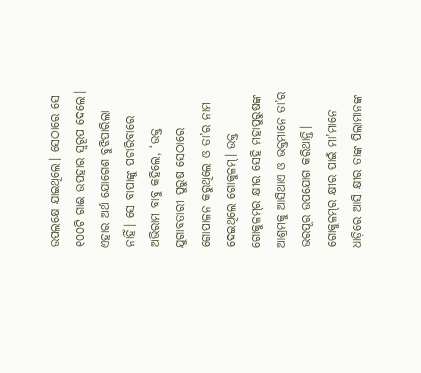ଉପଲକ୍ଷେ ଯାଇଥିଲେ। ସେଠାରେ ସେ ୧୦୦ଟି ଗାଈ ଉପହାର ସ୍ବରୂପ ଦେଲେ। ଏହାର ଅର୍ଥ ଯୋଗେଶ ବୁଝିପାରିଲା ନାହିଁ। ସେ ବାପାଙ୍କୁ ପଚାରିବାରେ ଅଭିରାମ ବାବୁ କହିଲେ, ‘ଉକ୍ତ ଯୁଗାବତାରୀ ପୁରୁଷ ସେଠାରେ ଗୋପାଳନ କରୁଥିଲେ ଓ ତା’ର ନାମ ଦେଇଥିଲେ ଗୋକୁଳମ୍‌। ଉକ୍ତ ଗୋକୁଳମ୍‌ର କ୍ଷୀର ସେହି ମହାପୁରୁଷଙ୍କ ଆଶ୍ରମକୁ ଆସିଥାଏ ଓ ଭକ୍ତମାନେ ତା’ର ଭରପୂର ଉପଯୋଗ କରିଥାନ୍ତି। ଗୋକୁଳମ୍‌ର କ୍ଷୀର ପାଇଁ ମା’ମାନେ ଧାଡ଼ିରେ ଆସି କ୍ଷୀର ତାଙ୍କ ପିଲାମାନଙ୍କ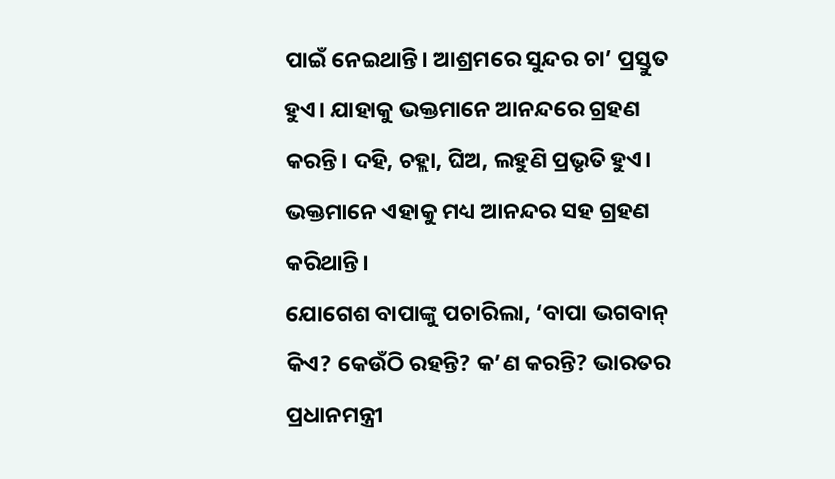ପାଇଁ ନେଇଥାନ୍ତି। ଆଶ୍ରମରେ ସୁନ୍ଦର ଚା’ ପ୍ରସ୍ତୁତ ହୁଏ। ଯାହାକୁ ଭକ୍ତମାନେ ଆନନ୍ଦରେ ଗ୍ରହଣ କରନ୍ତି। ଦହି, ଚହ୍ଲା, ଘିଅ, ଲହୁଣି ପ୍ରଭୃତି ହୁଏ। ଭକ୍ତମାନେ ଏହାକୁ ମଧ୍ୟ ଆନନ୍ଦର ସହ ଗ୍ରହଣ କରିଥାନ୍ତି।
ଯୋଗେଶ ବାପାଙ୍କୁ ପଚାରିଲା, ‘ବାପା ଭଗବାନ୍‌ କିଏ? କେଉଁଠି ରହନ୍ତି? କ’ଣ କରନ୍ତି? ଭାରତର ପ୍ରଧାନମନ୍ତ୍ରୀ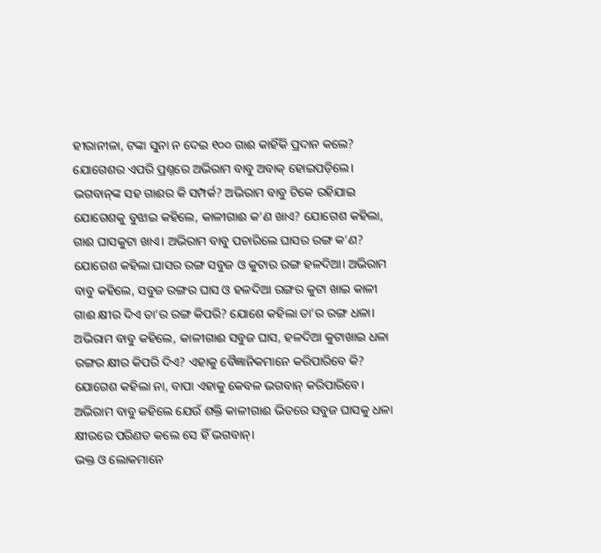ହୀରାନୀଳା, ଟଙ୍କା ସୁନା ନ ଦେଇ ୧୦୦ ଗାଈ କାହିଁକି ପ୍ରଦାନ କଲେ? ଯୋଗେଶର ଏପରି ପ୍ରଶ୍ନରେ ଅଭିରାମ ବାବୁ ଅବାକ୍‌ ହୋଇପଡ଼ିଲେ। ଭଗବାନ୍‌ଙ୍କ ସହ ଗାଈର କି ସମ୍ପର୍କ? ଅଭିରାମ ବାବୁ ଟିକେ ରହିଯାଇ ଯୋଗେଶକୁ ବୁଝାଇ କହିଲେ, କାଳୀଗାଈ କ’ଣ ଖାଏ? ଯୋଗେଶ କହିଲା, ଗାଈ ଘାସକୁଟା ଖାଏ। ଅଭିରାମ ବାବୁ ପଚାରିଲେ ଘାସର ରଙ୍ଗ କ’ଣ? ଯୋଗେଶ କହିଲା ଘାସର ରଙ୍ଗ ସବୁଜ ଓ କୁଟାର ରଙ୍ଗ ହଳଦିଆ। ଅଭିରାମ ବାବୁ କହିଲେ, ସବୁଜ ରଙ୍ଗର ଘାସ ଓ ହଳଦିଆ ରଙ୍ଗର କୁଟା ଖାଇ କାଳୀ ଗାଈ କ୍ଷୀର ଦିଏ ତା’ର ରଙ୍ଗ କିପରି? ଯୋଶେ କହିଲା ତା’ର ରଙ୍ଗ ଧଳା। ଅଭିରାମ ବାବୁ କହିଲେ, କାଳୀଗାଈ ସବୁଜ ଘାସ, ହଳଦିଆ କୁଟାଖାଇ ଧଳା ରଙ୍ଗର କ୍ଷୀର କିପରି ଦିଏ? ଏହାକୁ ବୈଜ୍ଞାନିକମାନେ କରିପାରିବେ କି? ଯୋଗେଶ କହିଲା ନା, ବାପା ଏହାକୁ କେବଳ ଭଗବାନ୍‌ କରିପାରିବେ। ଅଭିରାମ ବାବୁ କହିଲେ ଯେଉଁ ଶକ୍ତି କାଳୀଗାଈ ଭିତରେ ସବୁଜ ଘାସକୁ ଧଳା କ୍ଷୀରରେ ପରିଣତ କଲେ ସେ ହିଁ ଭଗବାନ୍‌।
ଭକ୍ତ ଓ ଲୋକମାନେ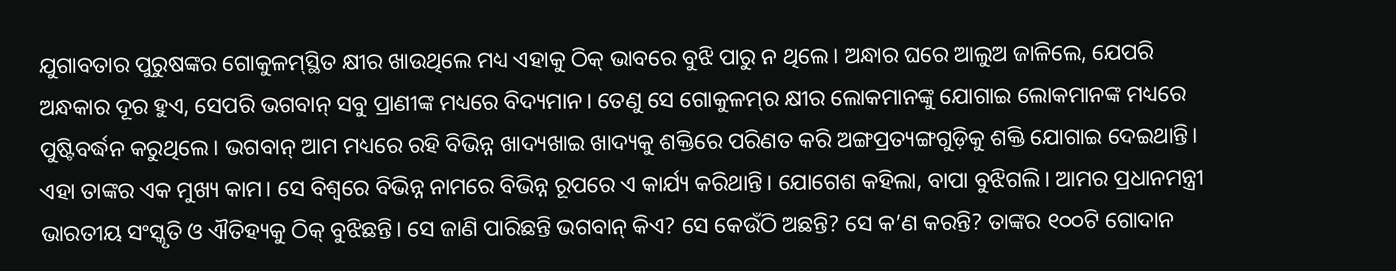ଯୁଗାବତାର ପୁରୁଷଙ୍କର ଗୋକୁଳମ୍‌ସ୍ଥିତ କ୍ଷୀର ଖାଉଥିଲେ ମଧ୍ୟ ଏହାକୁ ଠିକ୍‌ ଭାବରେ ବୁଝି ପାରୁ ନ ଥିଲେ। ଅନ୍ଧାର ଘରେ ଆଲୁଅ ଜାଳିଲେ, ଯେପରି ଅନ୍ଧକାର ଦୂର ହୁଏ, ସେପରି ଭଗବାନ୍‌ ସବୁ ପ୍ରାଣୀଙ୍କ ମଧ୍ୟରେ ବିଦ୍ୟମାନ। ତେଣୁ ସେ ଗୋକୁଳମ୍‌ର କ୍ଷୀର ଲୋକମାନଙ୍କୁ ଯୋଗାଇ ଲୋକମାନଙ୍କ ମଧ୍ୟରେ ପୁଷ୍ଟିବର୍ଦ୍ଧନ କରୁଥିଲେ। ଭଗବାନ୍‌ ଆମ ମଧ୍ୟରେ ରହି ବିଭିନ୍ନ ଖାଦ୍ୟଖାଇ ଖାଦ୍ୟକୁ ଶକ୍ତିରେ ପରିଣତ କରି ଅଙ୍ଗପ୍ରତ୍ୟଙ୍ଗଗୁଡ଼ିକୁ ଶକ୍ତି ଯୋଗାଇ ଦେଇଥାନ୍ତି। ଏହା ତାଙ୍କର ଏକ ମୁଖ୍ୟ କାମ। ସେ ବିଶ୍ୱରେ ବିଭିନ୍ନ ନାମରେ ବିଭିନ୍ନ ରୂପରେ ଏ କାର୍ଯ୍ୟ କରିଥାନ୍ତି। ଯୋଗେଶ କହିଲା, ବାପା ବୁଝିଗଲି। ଆମର ପ୍ରଧାନମନ୍ତ୍ରୀ ଭାରତୀୟ ସଂସ୍କୃତି ଓ ଐତିହ୍ୟକୁ ଠିକ୍‌ ବୁଝିଛନ୍ତି। ସେ ଜାଣି ପାରିଛନ୍ତି ଭଗବାନ୍‌ କିଏ? ସେ କେଉଁଠି ଅଛନ୍ତି? ସେ କ’ଣ କରନ୍ତି? ତାଙ୍କର ୧୦୦ଟି ଗୋଦାନ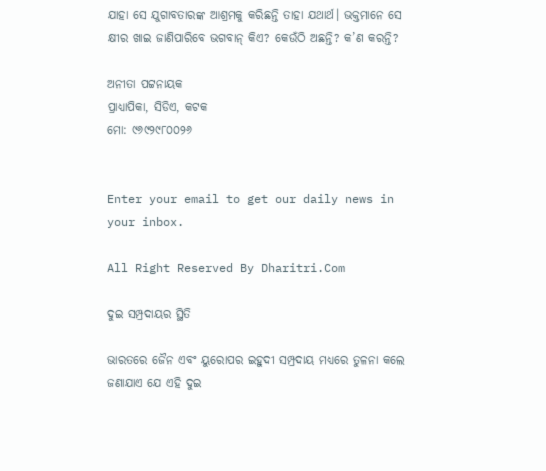ଯାହା ସେ ଯୁଗାବତାରଙ୍କ ଆଶ୍ରମକୁ କରିଛନ୍ତି ତାହା ଯଥାର୍ଥ। ଭକ୍ତମାନେ ସେ କ୍ଷୀର ଖାଇ ଜାଣିପାରିବେ ଭଗବାନ୍‌ କିଏ? କେଉଁଠି ଅଛନ୍ତି? କ’ଣ କରନ୍ତି?

ଅନୀତା ପଟ୍ଟନାୟକ
ପ୍ରାଧ୍ୟାପିକା, ସିଡିଏ, କଟକ
ମୋ: ୯୬୯୨୯୮୦୦୨୬


Enter your email to get our daily news in your inbox.

All Right Reserved By Dharitri.Com

ଦୁଇ ସମ୍ପ୍ରଦାୟର ସ୍ଥିତି

ଭାରତରେ ଜୈନ ଏବଂ ୟୁରୋପର ଇହୁଦୀ ସମ୍ପ୍ରଦାୟ ମଧ୍ୟରେ ତୁଳନା କଲେ ଜଣାଯାଏ ଯେ ଏହି ଦୁଇ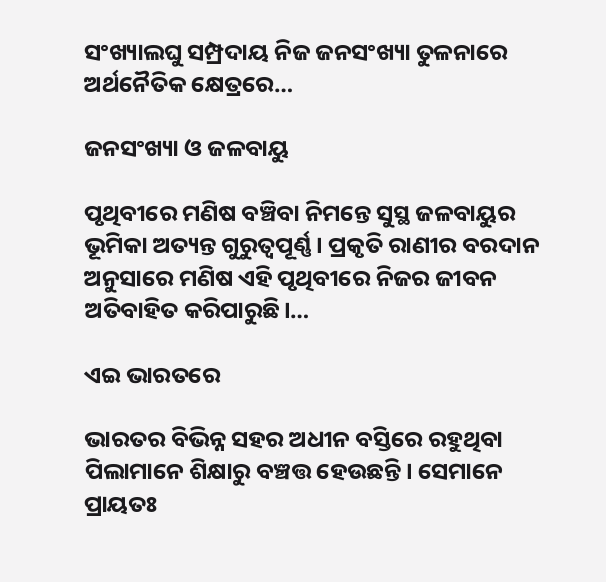ସଂଖ୍ୟାଲଘୁ ସମ୍ପ୍ରଦାୟ ନିଜ ଜନସଂଖ୍ୟା ତୁଳନାରେ ଅର୍ଥନୈତିକ କ୍ଷେତ୍ରରେ…

ଜନସଂଖ୍ୟା ଓ ଜଳବାୟୁ

ପୃଥିବୀରେ ମଣିଷ ବଞ୍ଚିବା ନିମନ୍ତେ ସୁସ୍ଥ ଜଳବାୟୁର ଭୂମିକା ଅତ୍ୟନ୍ତ ଗୁରୁତ୍ୱପୂର୍ଣ୍ଣ। ପ୍ରକୃତି ରାଣୀର ବରଦାନ ଅନୁସାରେ ମଣିଷ ଏହି ପୃଥିବୀରେ ନିଜର ଜୀବନ ଅତିବାହିତ କରିପାରୁଛି।…

ଏଇ ଭାରତରେ

ଭାରତର ବିଭିନ୍ନ ସହର ଅଧୀନ ବସ୍ତିରେ ରହୁଥିବା ପିଲାମାନେ ଶିକ୍ଷାରୁ ବଞ୍ଚତ୍ତ ହେଉଛନ୍ତି। ସେମାନେ ପ୍ରାୟତଃ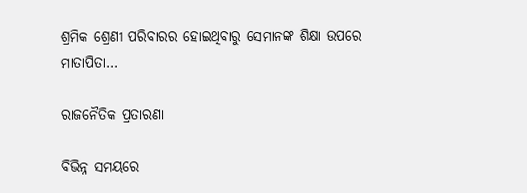ଶ୍ରମିକ ଶ୍ରେଣୀ ପରିବାରର ହୋଇଥିବାରୁ ସେମାନଙ୍କ ଶିକ୍ଷା ଉପରେ ମାତାପିତା…

ରାଜନୈତିକ ପ୍ରତାରଣା

ବିଭିନ୍ନ ସମୟରେ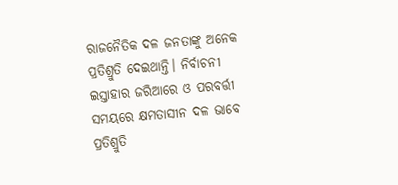ରାଜନୈତିକ ଦଳ ଜନତାଙ୍କୁ ଅନେକ ପ୍ରତିଶ୍ରୁତି ଦେଇଥାନ୍ତି। ନିର୍ବାଚନୀ ଇସ୍ତାହାର ଜରିଆରେ ଓ ପରବର୍ତ୍ତୀ ସମୟରେ କ୍ଷମତାସୀନ ଦଳ ଭାବେ ପ୍ରତିଶ୍ରୁତି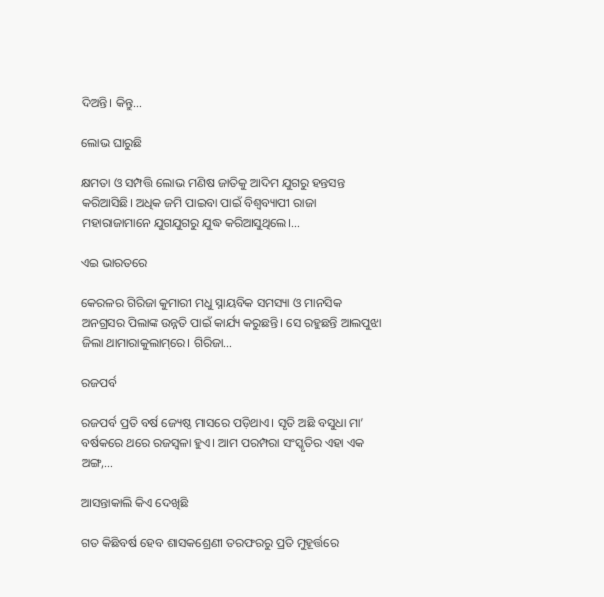ଦିଅନ୍ତି। କିନ୍ତୁ…

ଲୋଭ ଘାରୁଛି

କ୍ଷମତା ଓ ସମ୍ପତ୍ତି ଲୋଭ ମଣିଷ ଜାତିକୁ ଆଦିମ ଯୁଗରୁ ହନ୍ତସନ୍ତ କରିଆସିଛି। ଅଧିକ ଜମି ପାଇବା ପାଇଁ ବିଶ୍ୱବ୍ୟାପୀ ରାଜା ମହାରାଜାମାନେ ଯୁଗଯୁଗରୁ ଯୁଦ୍ଧ କରିଆସୁଥିଲେ।…

ଏଇ ଭାରତରେ

କେରଳର ଗିରିଜା କୁମାରୀ ମଧୁ ସ୍ନାୟବିକ ସମସ୍ୟା ଓ ମାନସିକ ଅନଗ୍ରସର ପିଲାଙ୍କ ଉନ୍ନତି ପାଇଁ କାର୍ଯ୍ୟ କରୁଛନ୍ତି। ସେ ରହୁଛନ୍ତି ଆଲପୁଝା ଜିଲା ଥାମାରାକୁଲାମ୍‌ରେ। ଗିରିଜା…

ରଜପର୍ବ

ରଜପର୍ବ ପ୍ରତି ବର୍ଷ ଜ୍ୟେଷ୍ଠ ମାସରେ ପଡ଼ିଥାଏ। ସୃତି ଅଛି ବସୁଧା ମା’ ବର୍ଷକରେ ଥରେ ରଜସ୍ବଳା ହୁଏ। ଆମ ପରମ୍ପରା ସଂସ୍କୃତିର ଏହା ଏକ ଅଙ୍ଗ,…

ଆସନ୍ତାକାଲି କିଏ ଦେଖିଛି

ଗତ କିଛିବର୍ଷ ହେବ ଶାସକଶ୍ରେଣୀ ତରଫରରୁ ପ୍ରତି ମୁହୂର୍ତ୍ତରେ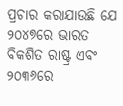ପ୍ରଚାର କରାଯାଉଛି ଯେ ୨୦୪୭ରେ ଭାରତ ବିକଶିତ ରାଷ୍ଟ୍ର ଏବଂ ୨୦୩୬ରେ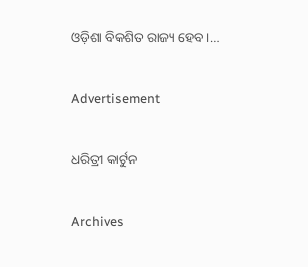ଓଡ଼ିଶା ବିକଶିତ ରାଜ୍ୟ ହେବ।…

Advertisement

ଧରିତ୍ରୀ କାର୍ଟୁନ

Archives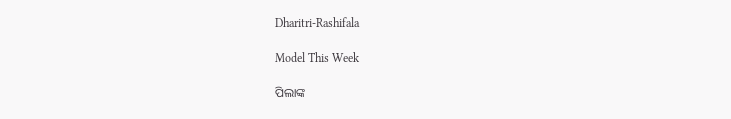Dharitri-Rashifala

Model This Week

ପିଲାଙ୍କ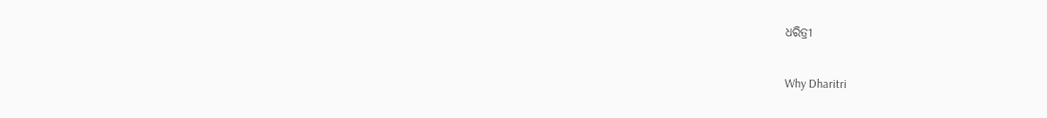ଧରିତ୍ରୀ

Why Dharitri